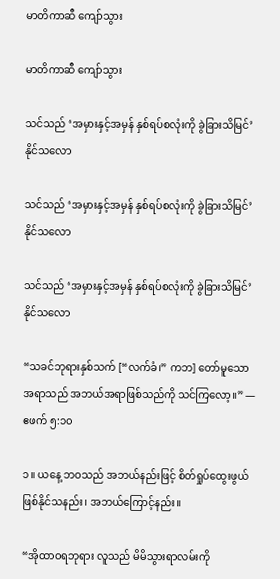မာတိကာဆီ ကျော်သွား

မာတိကာဆီ ကျော်သွား

သင်သည် ‘အမှားနှင့်အမှန် နှစ်ရပ်စလုံးကို ခွဲခြားသိမြင်’ နိုင်သလော

သင်သည် ‘အမှားနှင့်အမှန် နှစ်ရပ်စလုံးကို ခွဲခြားသိမြင်’ နိုင်သလော

သင်သည် ‘အမှားနှင့်အမှန် နှစ်ရပ်စလုံးကို ခွဲခြားသိမြင်’ နိုင်သလော

“သခင်ဘုရားနှစ်သက် [“လက်ခံ၊” ကဘ] တော်မူသော အရာသည် အဘယ်အရာဖြစ်သည်ကို သင်ကြလော့။” —ဧဖက် ၅:၁၀

၁။ ယနေ့ ဘဝသည် အဘယ်နည်းဖြင့် စိတ်ရှုပ်ထွေးဖွယ်ဖြစ်နိုင်သနည်း၊ အဘယ်ကြောင့်နည်း။

“အိုထာဝရဘုရား လူသည် မိမိသွားရာလမ်းကို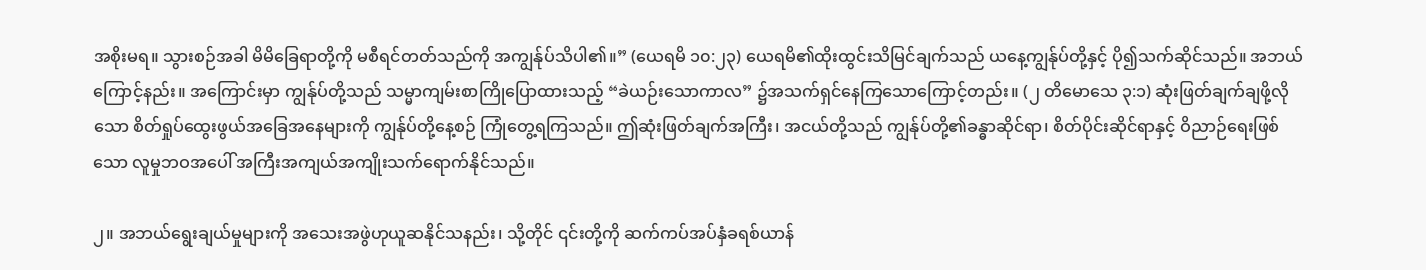အစိုးမရ။ သွားစဉ်အခါ မိမိခြေရာတို့ကို မစီရင်တတ်သည်ကို အကျွန်ုပ်သိပါ၏။” (ယေရမိ ၁၀:၂၃) ယေရမိ၏ထိုးထွင်းသိမြင်ချက်သည် ယနေ့ကျွန်ုပ်တို့နှင့် ပို၍သက်ဆိုင်သည်။ အဘယ်ကြောင့်နည်း။ အကြောင်းမှာ ကျွန်ုပ်တို့သည် သမ္မာကျမ်းစာကြိုပြောထားသည့် “ခဲယဉ်းသောကာလ” ၌အသက်ရှင်နေကြသောကြောင့်တည်း။ (၂ တိမောသေ ၃:၁) ဆုံးဖြတ်ချက်ချဖို့လိုသော စိတ်ရှုပ်ထွေးဖွယ်အခြေအနေများကို ကျွန်ုပ်တို့နေ့စဉ် ကြုံတွေ့ရကြသည်။ ဤဆုံးဖြတ်ချက်အကြီး၊ အငယ်တို့သည် ကျွန်ုပ်တို့၏ခန္ဓာဆိုင်ရာ၊ စိတ်ပိုင်းဆိုင်ရာနှင့် ဝိညာဉ်ရေးဖြစ်သော လူမှုဘဝအပေါ် အကြီးအကျယ်အကျိုးသက်ရောက်နိုင်သည်။

၂။ အဘယ်ရွေးချယ်မှုများကို အသေးအဖွဲဟုယူဆနိုင်သနည်း၊ သို့တိုင် ၎င်းတို့ကို ဆက်ကပ်အပ်နှံခရစ်ယာန်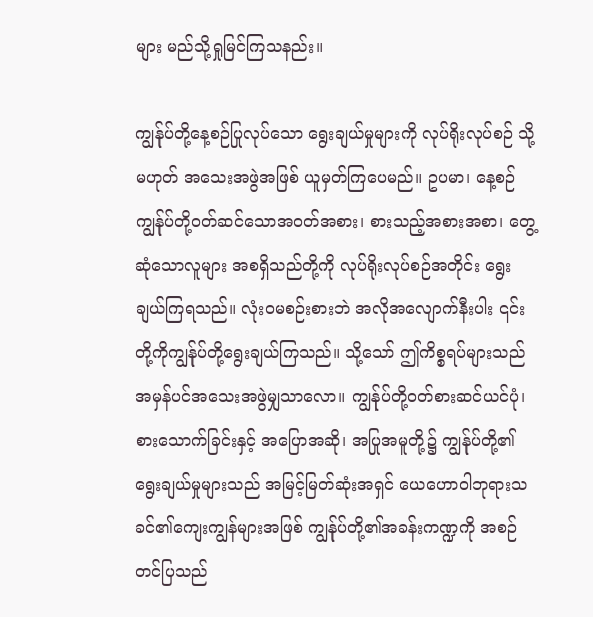များ မည်သို့ရှုမြင်ကြသနည်း။

ကျွန်ုပ်တို့နေ့စဉ်ပြုလုပ်သော ရွေးချယ်မှုများကို လုပ်ရိုးလုပ်စဉ် သို့မဟုတ် အသေးအဖွဲအဖြစ် ယူမှတ်ကြပေမည်။ ဥပမာ၊ နေ့စဉ် ကျွန်ုပ်တို့ဝတ်ဆင်သောအဝတ်အစား၊ စားသည့်အစားအစာ၊ တွေ့ဆုံသောလူများ အစရှိသည်တို့ကို လုပ်ရိုးလုပ်စဉ်အတိုင်း ရွေးချယ်ကြရသည်။ လုံးဝမစဉ်းစားဘဲ အလိုအလျောက်နီးပါး ၎င်းတို့ကိုကျွန်ုပ်တို့ရွေးချယ်ကြသည်။ သို့သော် ဤကိစ္စရပ်များသည် အမှန်ပင်အသေးအဖွဲမျှသာလော။ ကျွန်ုပ်တို့ဝတ်စားဆင်ယင်ပုံ၊ စားသောက်ခြင်းနှင့် အပြောအဆို၊ အပြုအမူတို့၌ ကျွန်ုပ်တို့၏ရွေးချယ်မှုများသည် အမြင့်မြတ်ဆုံးအရှင် ယေဟောဝါဘုရားသခင်၏ကျေးကျွန်များအဖြစ် ကျွန်ုပ်တို့၏အခန်းကဏ္ဍကို အစဉ်တင်ပြသည်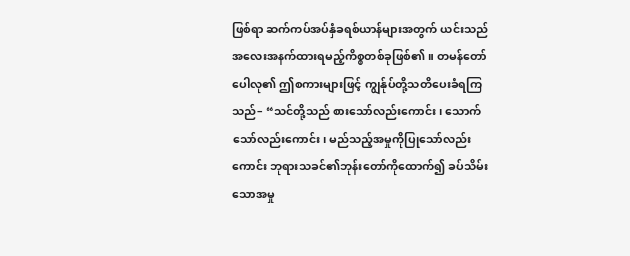ဖြစ်ရာ ဆက်ကပ်အပ်နှံခရစ်ယာန်များအတွက် ယင်းသည် အလေးအနက်ထားရမည့်ကိစ္စတစ်ခုဖြစ်၏။ တမန်တော်ပေါလု၏ ဤစကားများဖြင့် ကျွန်ုပ်တို့သတိပေးခံရကြသည်– “သင်တို့သည် စားသော်လည်းကောင်း၊ သောက်သော်လည်းကောင်း၊ မည်သည့်အမှုကိုပြုသော်လည်းကောင်း ဘုရားသခင်၏ဘုန်းတော်ကိုထောက်၍ ခပ်သိမ်းသောအမှု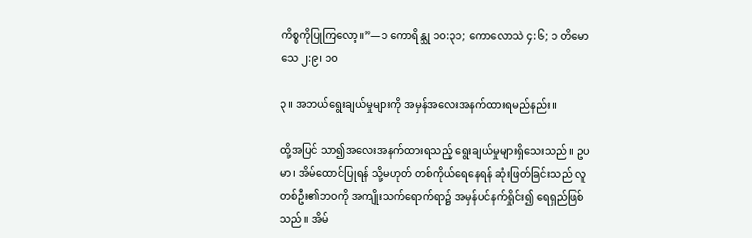ကိစ္စကိုပြုကြလော့။”—၁ ကောရိန္သု ၁၀:၃၁; ကောလောသဲ ၄:၆; ၁ တိမောသေ ၂:၉၊ ၁၀

၃။ အဘယ်ရွေးချယ်မှုများကို အမှန်အလေးအနက်ထားရမည်နည်း။

ထို့အပြင် သာ၍အလေးအနက်ထားရသည့် ရွေးချယ်မှုများရှိသေးသည်။ ဥပမာ၊ အိမ်ထောင်ပြုရန် သို့မဟုတ် တစ်ကိုယ်ရေနေရန် ဆုံးဖြတ်ခြင်းသည် လူတစ်ဦး၏ဘဝကို အကျိုးသက်ရောက်ရာ၌ အမှန်ပင်နက်ရှိုင်း၍ ရေရှည်ဖြစ်သည်။ အိမ်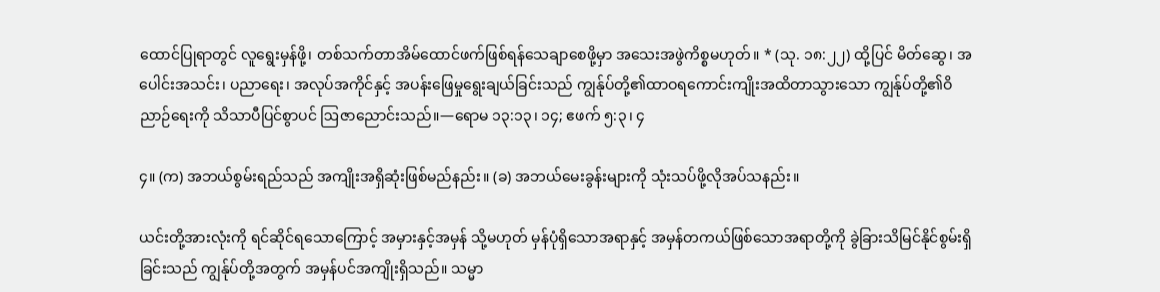ထောင်ပြုရာတွင် လူရွေးမှန်ဖို့၊ တစ်သက်တာအိမ်ထောင်ဖက်ဖြစ်ရန်သေချာစေဖို့မှာ အသေးအဖွဲကိစ္စမဟုတ်။ * (သု. ၁၈:၂၂) ထို့ပြင် မိတ်ဆွေ၊ အပေါင်းအသင်း၊ ပညာရေး၊ အလုပ်အကိုင်နှင့် အပန်းဖြေမှုရွေးချယ်ခြင်းသည် ကျွန်ုပ်တို့၏ထာဝရကောင်းကျိုးအထိတာသွားသော ကျွန်ုပ်တို့၏ဝိညာဉ်ရေးကို သိသာပီပြင်စွာပင် ဩဇာညောင်းသည်။—ရောမ ၁၃:၁၃၊ ၁၄; ဧဖက် ၅:၃၊ ၄

၄။ (က) အဘယ်စွမ်းရည်သည် အကျိုးအရှိဆုံးဖြစ်မည်နည်း။ (ခ) အဘယ်မေးခွန်းများကို သုံးသပ်ဖို့လိုအပ်သနည်း။

ယင်းတို့အားလုံးကို ရင်ဆိုင်ရသောကြောင့် အမှားနှင့်အမှန် သို့မဟုတ် မှန်ပုံရှိသောအရာနှင့် အမှန်တကယ်ဖြစ်သောအရာတို့ကို ခွဲခြားသိမြင်နိုင်စွမ်းရှိခြင်းသည် ကျွန်ုပ်တို့အတွက် အမှန်ပင်အကျိုးရှိသည်။ သမ္မာ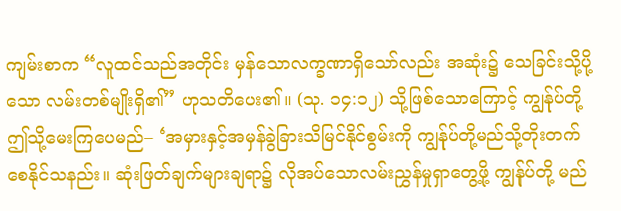ကျမ်းစာက “လူထင်သည်အတိုင်း မှန်သောလက္ခဏာရှိသော်လည်း အဆုံး၌ သေခြင်းသို့ပို့သော လမ်းတစ်မျိုးရှိ၏” ဟုသတိပေး၏။ (သု. ၁၄:၁၂) သို့ဖြစ်သောကြောင့် ကျွန်ုပ်တို့ဤသို့မေးကြပေမည်– ‘အမှားနှင့်အမှန်ခွဲခြားသိမြင်နိုင်စွမ်းကို ကျွန်ုပ်တို့မည်သို့တိုးတက်စေနိုင်သနည်း။ ဆုံးဖြတ်ချက်များချရာ၌ လိုအပ်သောလမ်းညွှန်မှုရှာတွေ့ဖို့ ကျွန်ုပ်တို့ မည်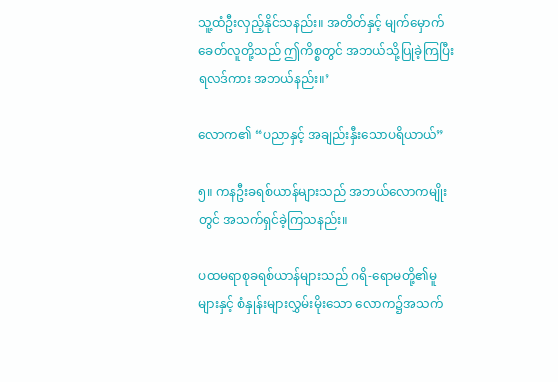သူ့ထံဦးလှည့်နိုင်သနည်း။ အတိတ်နှင့် မျက်မှောက်ခေတ်လူတို့သည် ဤကိစ္စတွင် အဘယ်သို့ပြုခဲ့ကြပြီး ရလဒ်ကား အဘယ်နည်း။’

လောက၏ “ပညာနှင့် အချည်းနှီးသောပရိယာယ်”

၅။ ကနဦးခရစ်ယာန်များသည် အဘယ်လောကမျိုးတွင် အသက်ရှင်ခဲ့ကြသနည်း။

ပထမရာစုခရစ်ယာန်များသည် ဂရိ-ရောမတို့၏မူများနှင့် စံနှုန်းများလွှမ်းမိုးသော လောက၌အသက်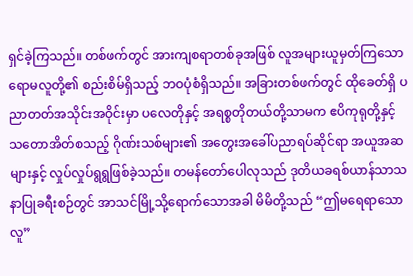ရှင်ခဲ့ကြသည်။ တစ်ဖက်တွင် အားကျစရာတစ်ခုအဖြစ် လူအများယူမှတ်ကြသော ရောမလူတို့၏ စည်းစိမ်ရှိသည့် ဘဝပုံစံရှိသည်။ အခြားတစ်ဖက်တွင် ထိုခေတ်ရှိ ပညာတတ်အသိုင်းအဝိုင်းမှာ ပလေတိုနှင့် အရစ္စတိုတယ်တို့သာမက ဧပိကုရုတို့နှင့် သတောအိတ်စသည့် ဂိုဏ်းသစ်များ၏ အတွေးအခေါ်ပညာရပ်ဆိုင်ရာ အယူအဆများနှင့် လှုပ်လှုပ်ရွရွဖြစ်ခဲ့သည်။ တမန်တော်ပေါလုသည် ဒုတိယခရစ်ယာန်သာသနာပြုခရီးစဉ်တွင် အာသင်မြို့သို့ရောက်သောအခါ မိမိတို့သည် “ဤမရေရာသောလူ”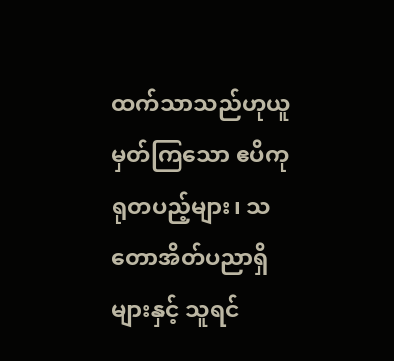ထက်သာသည်ဟုယူမှတ်ကြသော ဧပိကုရုတပည့်များ၊ သတောအိတ်ပညာရှိများနှင့် သူရင်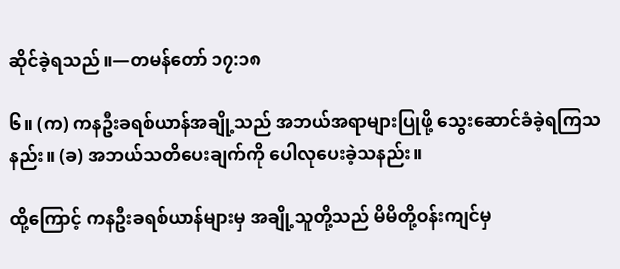ဆိုင်ခဲ့ရသည်။—တမန်တော် ၁၇:၁၈

၆။ (က) ကနဦးခရစ်ယာန်အချို့သည် အဘယ်အရာများပြုဖို့ သွေးဆောင်ခံခဲ့ရကြသနည်း။ (ခ) အဘယ်သတိပေးချက်ကို ပေါလုပေးခဲ့သနည်း။

ထို့ကြောင့် ကနဦးခရစ်ယာန်များမှ အချို့သူတို့သည် မိမိတို့ဝန်းကျင်မှ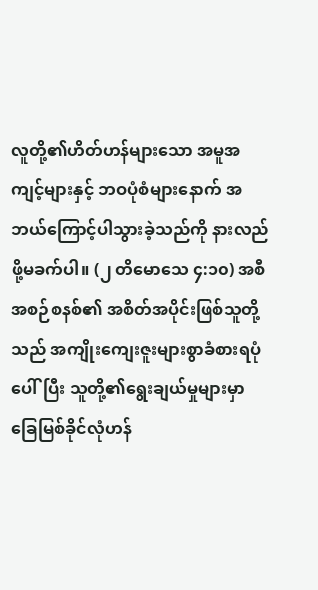လူတို့၏ဟိတ်ဟန်များသော အမူအကျင့်များနှင့် ဘဝပုံစံများနောက် အဘယ်ကြောင့်ပါသွားခဲ့သည်ကို နားလည်ဖို့မခက်ပါ။ (၂ တိမောသေ ၄:၁၀) အစီအစဉ်စနစ်၏ အစိတ်အပိုင်းဖြစ်သူတို့သည် အကျိုးကျေးဇူးများစွာခံစားရပုံပေါ်ပြီး သူတို့၏ရွေးချယ်မှုများမှာ ခြေမြစ်ခိုင်လုံဟန်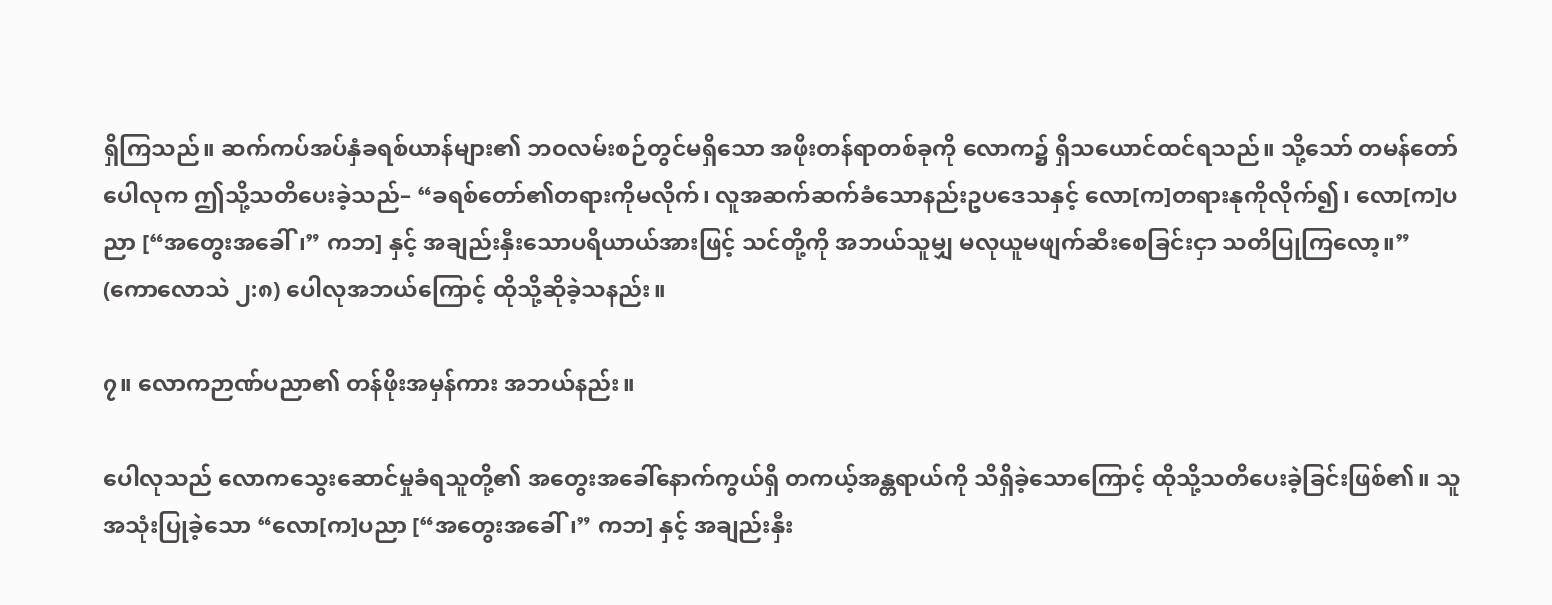ရှိကြသည်။ ဆက်ကပ်အပ်နှံခရစ်ယာန်များ၏ ဘဝလမ်းစဉ်တွင်မရှိသော အဖိုးတန်ရာတစ်ခုကို လောက၌ ရှိသယောင်ထင်ရသည်။ သို့သော် တမန်တော်ပေါလုက ဤသို့သတိပေးခဲ့သည်– “ခရစ်တော်၏တရားကိုမလိုက်၊ လူအဆက်ဆက်ခံသောနည်းဥပဒေသနှင့် လော[က]တရားနုကိုလိုက်၍၊ လော[က]ပညာ [“အတွေးအခေါ်၊” ကဘ] နှင့် အချည်းနှီးသောပရိယာယ်အားဖြင့် သင်တို့ကို အဘယ်သူမျှ မလုယူမဖျက်ဆီးစေခြင်းငှာ သတိပြုကြလော့။” (ကောလောသဲ ၂:၈) ပေါလုအဘယ်ကြောင့် ထိုသို့ဆိုခဲ့သနည်း။

၇။ လောကဉာဏ်ပညာ၏ တန်ဖိုးအမှန်ကား အဘယ်နည်း။

ပေါလုသည် လောကသွေးဆောင်မှုခံရသူတို့၏ အတွေးအခေါ်နောက်ကွယ်ရှိ တကယ့်အန္တရာယ်ကို သိရှိခဲ့သောကြောင့် ထိုသို့သတိပေးခဲ့ခြင်းဖြစ်၏။ သူအသုံးပြုခဲ့သော “လော[က]ပညာ [“အတွေးအခေါ်၊” ကဘ] နှင့် အချည်းနှီး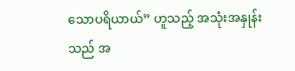သောပရိယာယ်” ဟူသည့် အသုံးအနှုန်းသည် အ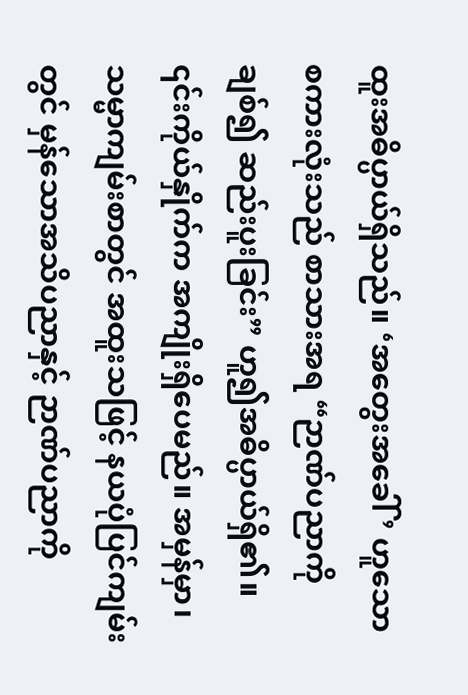ထူးအဓိပ္ပာယ်ရှိသည်။ ‘အတွေးအခေါ်’ ဟူသောစကားလုံးသည် စာသားအရ “ဉာဏ်ပညာကိုချစ်၍ ဆည်းပူးခြင်း” ဟူ၍အဓိပ္ပာယ်ရှိ၏။ ၎င်းကိုယ်နှိုက်က အကျိုးရှိပေမည်။ အမှန်မှာ၊ သမ္မာကျမ်းစာတွင် အထူးသဖြင့် နယပုံပြင်ကျမ်းတွင် မှန်သောအသိပညာနှင့် ဉာဏ်ပညာကို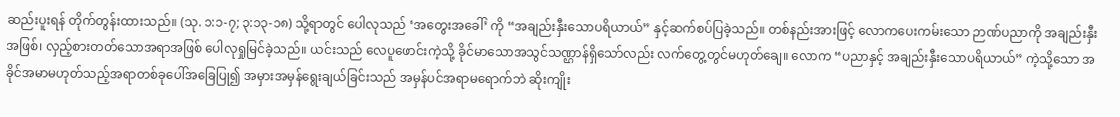ဆည်းပူးရန် တိုက်တွန်းထားသည်။ (သု. ၁:၁-၇; ၃:၁၃-၁၈) သို့ရာတွင် ပေါလုသည် ‘အတွေးအခေါ်’ ကို “အချည်းနှီးသောပရိယာယ်” နှင့်ဆက်စပ်ပြခဲ့သည်။ တစ်နည်းအားဖြင့် လောကပေးကမ်းသော ဉာဏ်ပညာကို အချည်းနှီးအဖြစ်၊ လှည့်စားတတ်သောအရာအဖြစ် ပေါလုရှုမြင်ခဲ့သည်။ ယင်းသည် လေပူဖောင်းကဲ့သို့ ခိုင်မာသောအသွင်သဏ္ဌာန်ရှိသော်လည်း လက်တွေ့တွင်မဟုတ်ချေ။ လောက “ပညာနှင့် အချည်းနှီးသောပရိယာယ်” ကဲ့သို့သော အခိုင်အမာမဟုတ်သည့်အရာတစ်ခုပေါ်အခြေပြု၍ အမှားအမှန်ရွေးချယ်ခြင်းသည် အမှန်ပင်အရာမရောက်ဘဲ ဆိုးကျိုး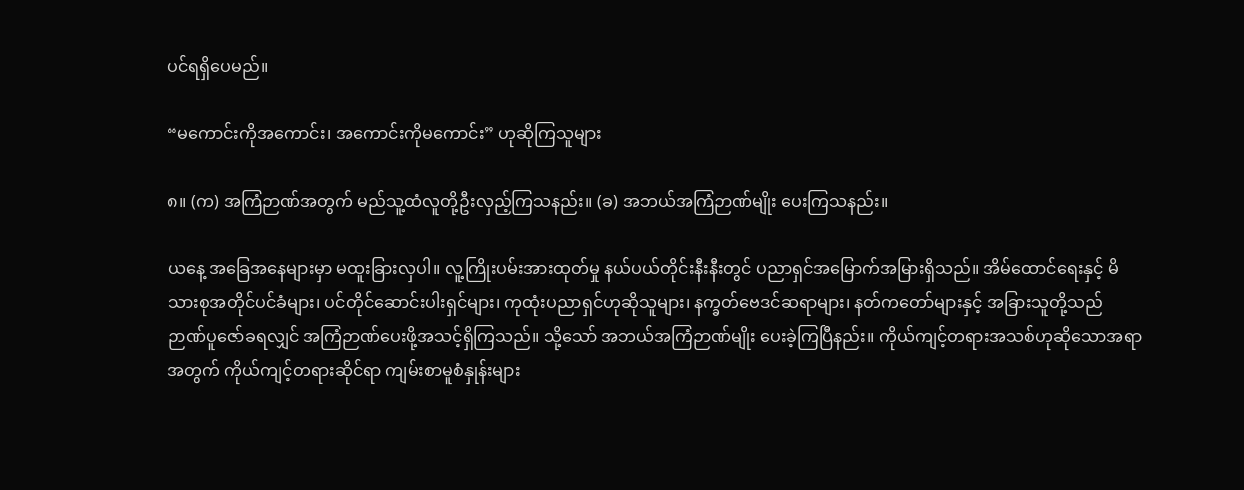ပင်ရရှိပေမည်။

“မကောင်းကိုအကောင်း၊ အကောင်းကိုမကောင်း” ဟုဆိုကြသူများ

၈။ (က) အကြံဉာဏ်အတွက် မည်သူ့ထံလူတို့ဦးလှည့်ကြသနည်း။ (ခ) အဘယ်အကြံဉာဏ်မျိုး ပေးကြသနည်း။

ယနေ့ အခြေအနေများမှာ မထူးခြားလှပါ။ လူ့ကြိုးပမ်းအားထုတ်မှု နယ်ပယ်တိုင်းနီးနီးတွင် ပညာရှင်အမြောက်အမြားရှိသည်။ အိမ်ထောင်ရေးနှင့် မိသားစုအတိုင်ပင်ခံများ၊ ပင်တိုင်ဆောင်းပါးရှင်များ၊ ကုထုံးပညာရှင်ဟုဆိုသူများ၊ နက္ခတ်ဗေဒင်ဆရာများ၊ နတ်ကတော်များနှင့် အခြားသူတို့သည် ဉာဏ်ပူဇော်ခရလျှင် အကြံဉာဏ်ပေးဖို့အသင့်ရှိကြသည်။ သို့သော် အဘယ်အကြံဉာဏ်မျိုး ပေးခဲ့ကြပြီနည်း။ ကိုယ်ကျင့်တရားအသစ်ဟုဆိုသောအရာအတွက် ကိုယ်ကျင့်တရားဆိုင်ရာ ကျမ်းစာမူစံနှုန်းများ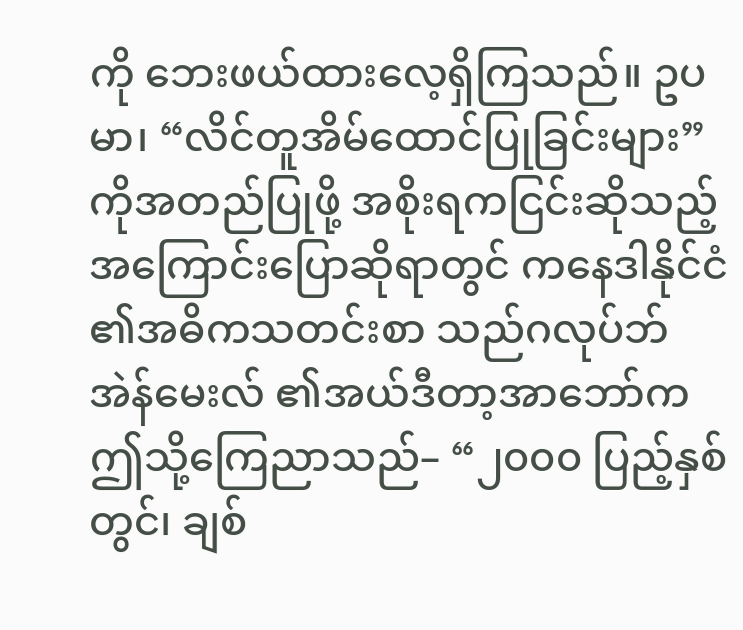ကို ဘေးဖယ်ထားလေ့ရှိကြသည်။ ဥပမာ၊ “လိင်တူအိမ်ထောင်ပြုခြင်းများ” ကိုအတည်ပြုဖို့ အစိုးရကငြင်းဆိုသည့်အကြောင်းပြောဆိုရာတွင် ကနေဒါနိုင်ငံ၏အဓိကသတင်းစာ သည်ဂလုပ်ဘ်အဲန်မေးလ် ၏အယ်ဒီတာ့အာဘော်က ဤသို့ကြေညာသည်– “၂၀၀၀ ပြည့်နှစ်တွင်၊ ချစ်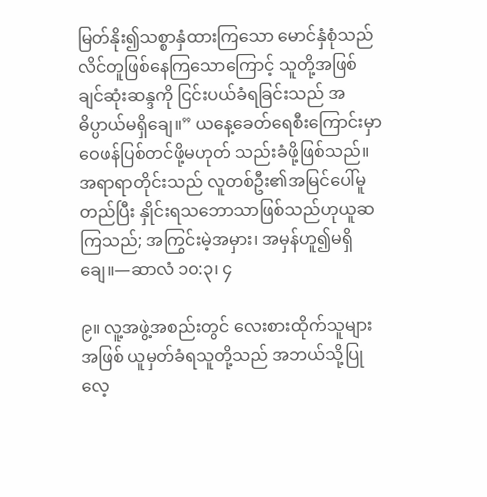မြတ်နိုး၍သစ္စာနှံထားကြသော မောင်နှံစုံသည် လိင်တူဖြစ်နေကြသောကြောင့် သူတို့အဖြစ်ချင်ဆုံးဆန္ဒကို ငြင်းပယ်ခံရခြင်းသည် အဓိပ္ပာယ်မရှိချေ။” ယနေ့ခေတ်ရေစီးကြောင်းမှာ ဝေဖန်ပြစ်တင်ဖို့မဟုတ် သည်းခံဖို့ဖြစ်သည်။ အရာရာတိုင်းသည် လူတစ်ဦး၏အမြင်ပေါ်မူတည်ပြီး နှိုင်းရသဘောသာဖြစ်သည်ဟုယူဆကြသည်; အကြွင်းမဲ့အမှား၊ အမှန်ဟူ၍မရှိချေ။—ဆာလံ ၁၀:၃၊ ၄

၉။ လူ့အဖွဲ့အစည်းတွင် လေးစားထိုက်သူများအဖြစ် ယူမှတ်ခံရသူတို့သည် အဘယ်သို့ပြုလေ့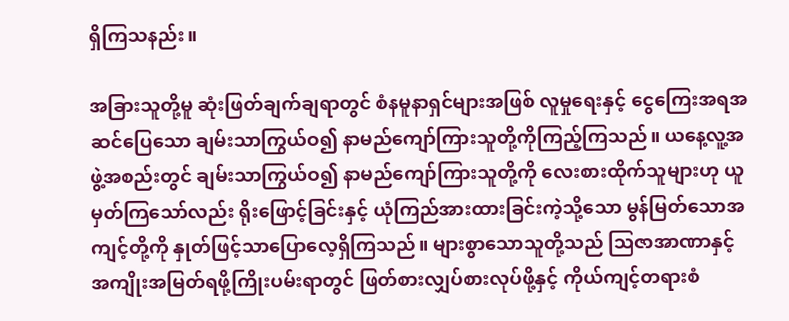ရှိကြသနည်း။

အခြားသူတို့မူ ဆုံးဖြတ်ချက်ချရာတွင် စံနမူနာရှင်များအဖြစ် လူမှုရေးနှင့် ငွေကြေးအရအဆင်ပြေသော ချမ်းသာကြွယ်ဝ၍ နာမည်ကျော်ကြားသူတို့ကိုကြည့်ကြသည်။ ယနေ့လူ့အဖွဲ့အစည်းတွင် ချမ်းသာကြွယ်ဝ၍ နာမည်ကျော်ကြားသူတို့ကို လေးစားထိုက်သူများဟု ယူမှတ်ကြသော်လည်း ရိုးဖြောင့်ခြင်းနှင့် ယုံကြည်အားထားခြင်းကဲ့သို့သော မွန်မြတ်သောအကျင့်တို့ကို နှုတ်ဖြင့်သာပြောလေ့ရှိကြသည်။ များစွာသောသူတို့သည် ဩဇာအာဏာနှင့် အကျိုးအမြတ်ရဖို့ကြိုးပမ်းရာတွင် ဖြတ်စားလျှပ်စားလုပ်ဖို့နှင့် ကိုယ်ကျင့်တရားစံ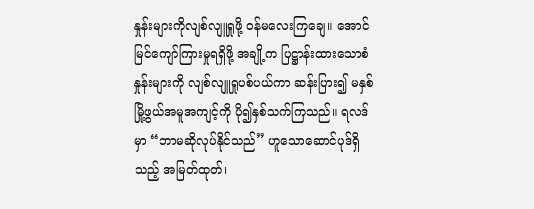နှုန်းများကိုလျစ်လျူရှုဖို့ ဝန်မလေးကြချေ။ အောင်မြင်ကျော်ကြားမှုရရှိဖို့ အချို့က ပြဋ္ဌာန်းထားသောစံနှုန်းများကို လျစ်လျူရှုပစ်ပယ်ကာ ဆန်းပြား၍ မနှစ်မြို့ဖွယ်အမူအကျင့်ကို ပို၍နှစ်သက်ကြသည်။ ရလဒ်မှာ “ဘာမဆိုလုပ်နိုင်သည်” ဟူသောဆောင်ပုဒ်ရှိသည့် အမြတ်ထုတ်၊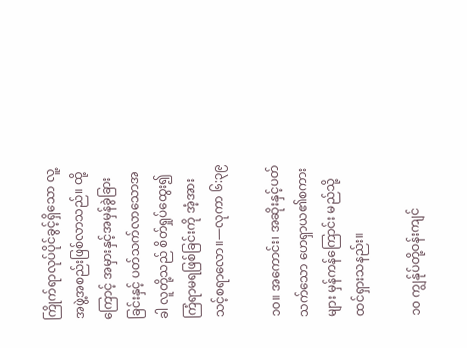ကြိုက်ရာလုပ်ပိုင်ခွင့်ရှိသော လူ့အဖွဲ့အစည်းဖြစ်လာသည်။ ထို့ကြောင့် အမှားနှင့်အမှန်ခွဲခြားခြင်းနှင့် ပတ်သက်လာသောအခါ လူတို့သည် စိတ်ရှုပ်ထွေး၍ ကြံရာမရဖြစ်ခြင်းကို အံ့အားသင့်စရာလော။—လုကာ ၆:၃၉

၁၀။ အကောင်း၊ အဆိုးနှင့်ပတ်သက်သော ဟေရှာယ၏စကားများ မှန်ကန်ကြောင်း မည်သို့ထင်ရှားသနည်း။

၁၀ ကျွန်ုပ်တို့ဝန်းကျင်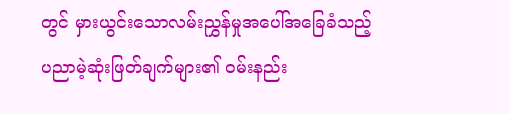တွင် မှားယွင်းသောလမ်းညွှန်မှုအပေါ်အခြေခံသည့် ပညာမဲ့ဆုံးဖြတ်ချက်များ၏ ဝမ်းနည်း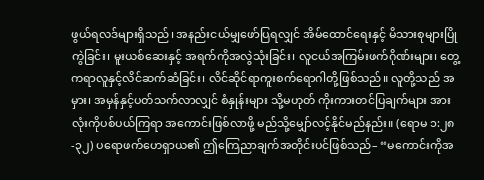ဖွယ်ရလဒ်များရှိသည်၊ အနည်းငယ်မျှဖော်ပြရလျှင် အိမ်ထောင်ရေးနှင့် မိသားစုများပြိုကွဲခြင်း၊ မူးယစ်ဆေးနှင့် အရက်ကိုအလွဲသုံးခြင်း၊ လူငယ်အကြမ်းဖက်ဂိုဏ်းများ၊ တွေ့ကရာလူနှင့်လိင်ဆက်ဆံခြင်း၊ လိင်ဆိုင်ရာကူးစက်ရောဂါတို့ဖြစ်သည်။ လူတို့သည် အမှား၊ အမှန်နှင့်ပတ်သက်လာလျှင် စံနှုန်းများ သို့မဟုတ် ကိုးကားတင်ပြချက်များ အားလုံးကိုပစ်ပယ်ကြရာ အကောင်းဖြစ်လာဖို့ မည်သို့မျှော်လင့်နိုင်မည်နည်း။ (ရောမ ၁:၂၈-၃၂) ပရောဖက်ဟေရှာယ၏ ဤကြေညာချက်အတိုင်းပင်ဖြစ်သည်– “မကောင်းကိုအ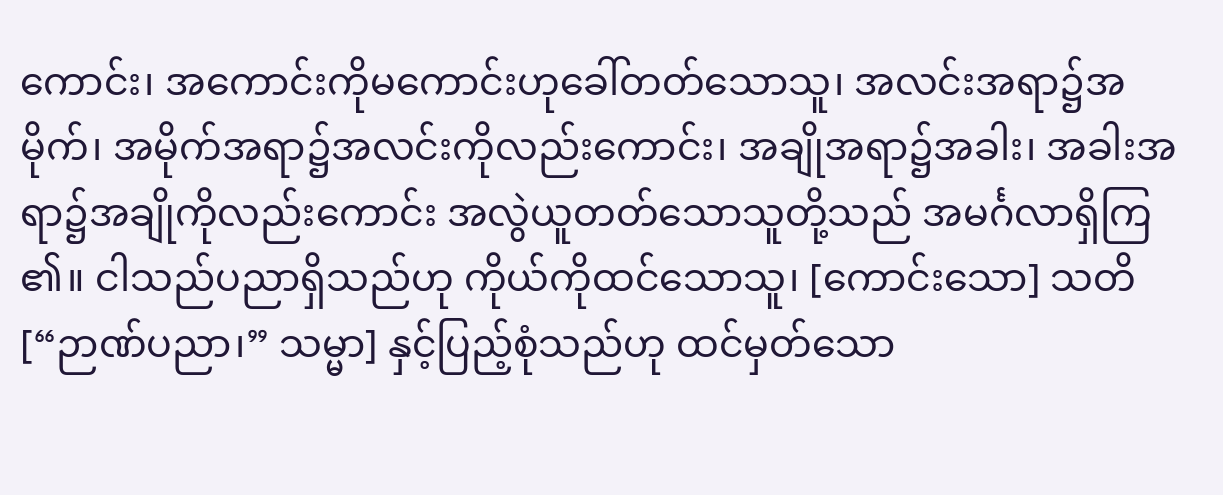ကောင်း၊ အကောင်းကိုမကောင်းဟုခေါ်တတ်သောသူ၊ အလင်းအရာ၌အမိုက်၊ အမိုက်အရာ၌အလင်းကိုလည်းကောင်း၊ အချိုအရာ၌အခါး၊ အခါးအရာ၌အချိုကိုလည်းကောင်း အလွဲယူတတ်သောသူတို့သည် အမင်္ဂလာရှိကြ၏။ ငါသည်ပညာရှိသည်ဟု ကိုယ်ကိုထင်သောသူ၊ [ကောင်းသော] သတိ [“ဉာဏ်ပညာ၊” သမ္မာ] နှင့်ပြည့်စုံသည်ဟု ထင်မှတ်သော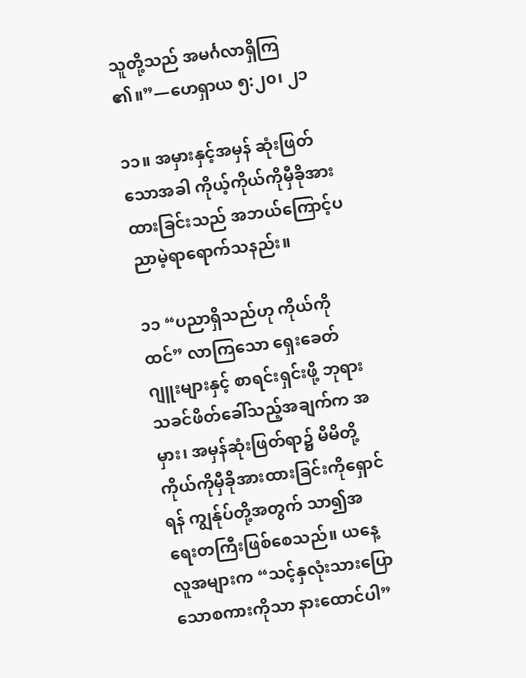သူတို့သည် အမင်္ဂလာရှိကြ၏။”—ဟေရှာယ ၅:၂၀၊ ၂၁

၁၁။ အမှားနှင့်အမှန် ဆုံးဖြတ်သောအခါ ကိုယ့်ကိုယ်ကိုမှီခိုအားထားခြင်းသည် အဘယ်ကြောင့်ပညာမဲ့ရာရောက်သနည်း။

၁၁ “ပညာရှိသည်ဟု ကိုယ်ကိုထင်” လာကြသော ရှေးခေတ်ဂျူးများနှင့် စာရင်းရှင်းဖို့ ဘုရားသခင်ဖိတ်ခေါ်သည့်အချက်က အမှား၊ အမှန်ဆုံးဖြတ်ရာ၌ မိမိတို့ကိုယ်ကိုမှီခိုအားထားခြင်းကိုရှောင်ရန် ကျွန်ုပ်တို့အတွက် သာ၍အရေးတကြီးဖြစ်စေသည်။ ယနေ့ လူအများက “သင့်နှလုံးသားပြောသောစကားကိုသာ နားထောင်ပါ”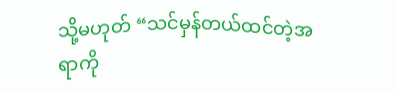သို့မဟုတ် “သင်မှန်တယ်ထင်တဲ့အရာကို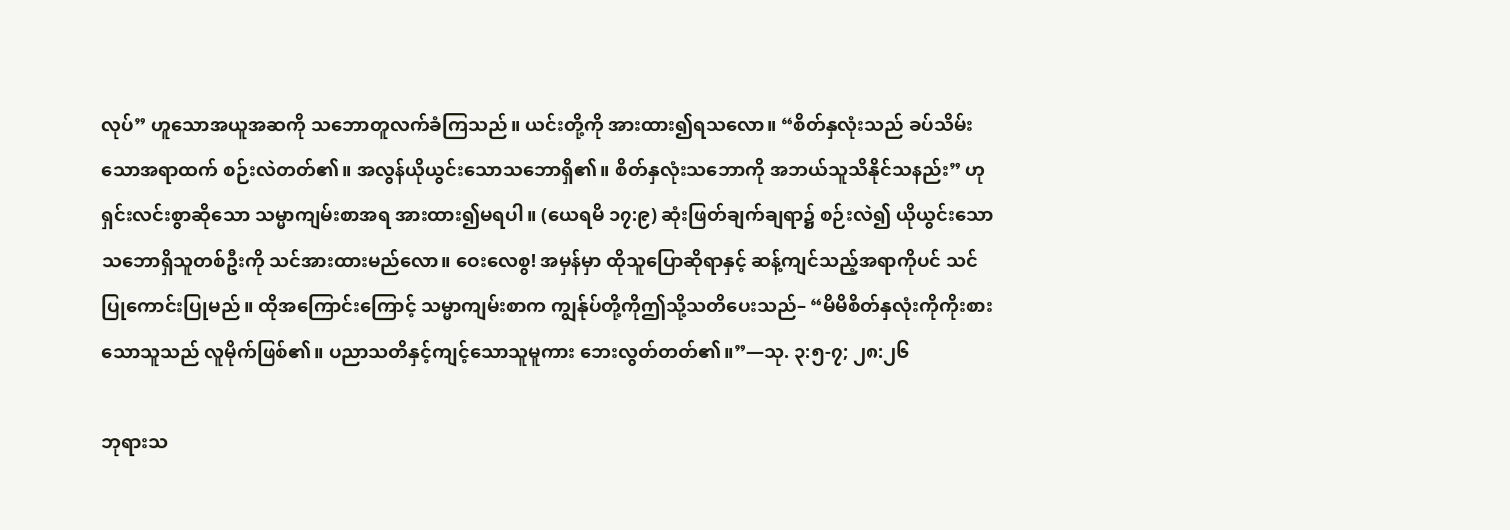လုပ်” ဟူသောအယူအဆကို သဘောတူလက်ခံကြသည်။ ယင်းတို့ကို အားထား၍ရသလော။ “စိတ်နှလုံးသည် ခပ်သိမ်းသောအရာထက် စဉ်းလဲတတ်၏။ အလွန်ယိုယွင်းသောသဘောရှိ၏။ စိတ်နှလုံးသဘောကို အဘယ်သူသိနိုင်သနည်း” ဟုရှင်းလင်းစွာဆိုသော သမ္မာကျမ်းစာအရ အားထား၍မရပါ။ (ယေရမိ ၁၇:၉) ဆုံးဖြတ်ချက်ချရာ၌ စဉ်းလဲ၍ ယိုယွင်းသောသဘောရှိသူတစ်ဦးကို သင်အားထားမည်လော။ ဝေးလေစွ! အမှန်မှာ ထိုသူပြောဆိုရာနှင့် ဆန့်ကျင်သည့်အရာကိုပင် သင်ပြုကောင်းပြုမည်။ ထိုအကြောင်းကြောင့် သမ္မာကျမ်းစာက ကျွန်ုပ်တို့ကိုဤသို့သတိပေးသည်– “မိမိစိတ်နှလုံးကိုကိုးစားသောသူသည် လူမိုက်ဖြစ်၏။ ပညာသတိနှင့်ကျင့်သောသူမူကား ဘေးလွတ်တတ်၏။”—သု. ၃:၅-၇; ၂၈:၂၆

ဘုရားသ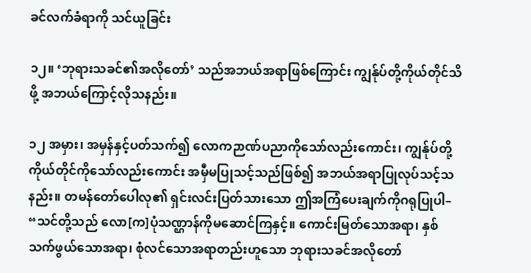ခင်လက်ခံရာကို သင်ယူခြင်း

၁၂။ ‘ဘုရားသခင်၏အလိုတော်’ သည်အဘယ်အရာဖြစ်ကြောင်း ကျွန်ုပ်တို့ကိုယ်တိုင်သိဖို့ အဘယ်ကြောင့်လိုသနည်း။

၁၂ အမှား၊ အမှန်နှင့်ပတ်သက်၍ လောကဉာဏ်ပညာကိုသော်လည်းကောင်း၊ ကျွန်ုပ်တို့ကိုယ်တိုင်ကိုသော်လည်းကောင်း အမှီမပြုသင့်သည်ဖြစ်၍ အဘယ်အရာပြုလုပ်သင့်သနည်း။ တမန်တော်ပေါလု၏ ရှင်းလင်းပြတ်သားသော ဤအကြံပေးချက်ကိုဂရုပြုပါ– “သင်တို့သည် လော[က]ပုံသဏ္ဌာန်ကိုမဆောင်ကြနှင့်။ ကောင်းမြတ်သောအရာ၊ နှစ်သက်ဖွယ်သောအရာ၊ စုံလင်သောအရာတည်းဟူသော ဘုရားသခင်အလိုတော်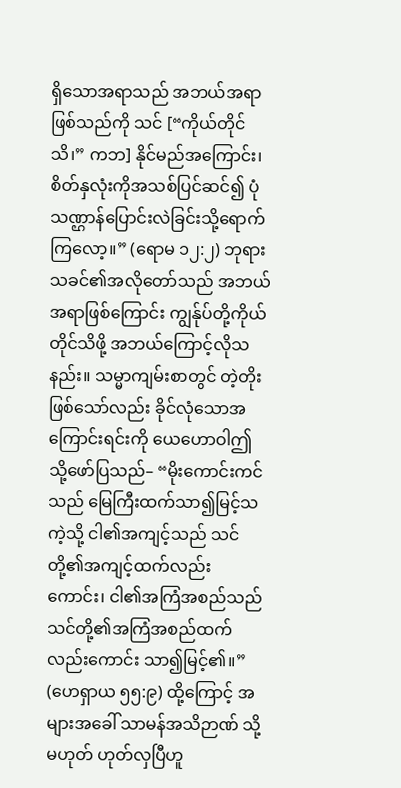ရှိသောအရာသည် အဘယ်အရာဖြစ်သည်ကို သင် [“ကိုယ်တိုင်သိ၊” ကဘ] နိုင်မည်အကြောင်း၊ စိတ်နှလုံးကိုအသစ်ပြင်ဆင်၍ ပုံသဏ္ဌာန်ပြောင်းလဲခြင်းသို့ရောက်ကြလော့။” (ရောမ ၁၂:၂) ဘုရားသခင်၏အလိုတော်သည် အဘယ်အရာဖြစ်ကြောင်း ကျွန်ုပ်တို့ကိုယ်တိုင်သိဖို့ အဘယ်ကြောင့်လိုသနည်း။ သမ္မာကျမ်းစာတွင် တဲ့တိုးဖြစ်သော်လည်း ခိုင်လုံသောအကြောင်းရင်းကို ယေဟောဝါဤသို့ဖော်ပြသည်– “မိုးကောင်းကင်သည် မြေကြီးထက်သာ၍မြင့်သကဲ့သို့ ငါ၏အကျင့်သည် သင်တို့၏အကျင့်ထက်လည်းကောင်း၊ ငါ၏အကြံအစည်သည် သင်တို့၏အကြံအစည်ထက်လည်းကောင်း သာ၍မြင့်၏။” (ဟေရှာယ ၅၅:၉) ထို့ကြောင့် အများအခေါ် သာမန်အသိဉာဏ် သို့မဟုတ် ဟုတ်လှပြီဟူ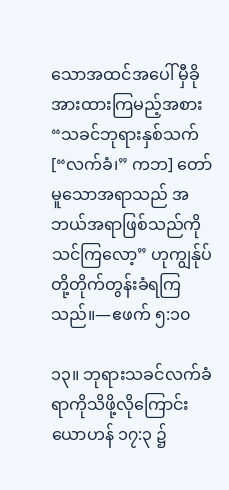သောအထင်အပေါ် မှီခိုအားထားကြမည့်အစား “သခင်ဘုရားနှစ်သက် [“လက်ခံ၊” ကဘ] တော်မူသောအရာသည် အဘယ်အရာဖြစ်သည်ကို သင်ကြလော့” ဟုကျွန်ုပ်တို့တိုက်တွန်းခံရကြသည်။—ဧဖက် ၅:၁၀

၁၃။ ဘုရားသခင်လက်ခံရာကိုသိဖို့လိုကြောင်း ယောဟန် ၁၇:၃ ၌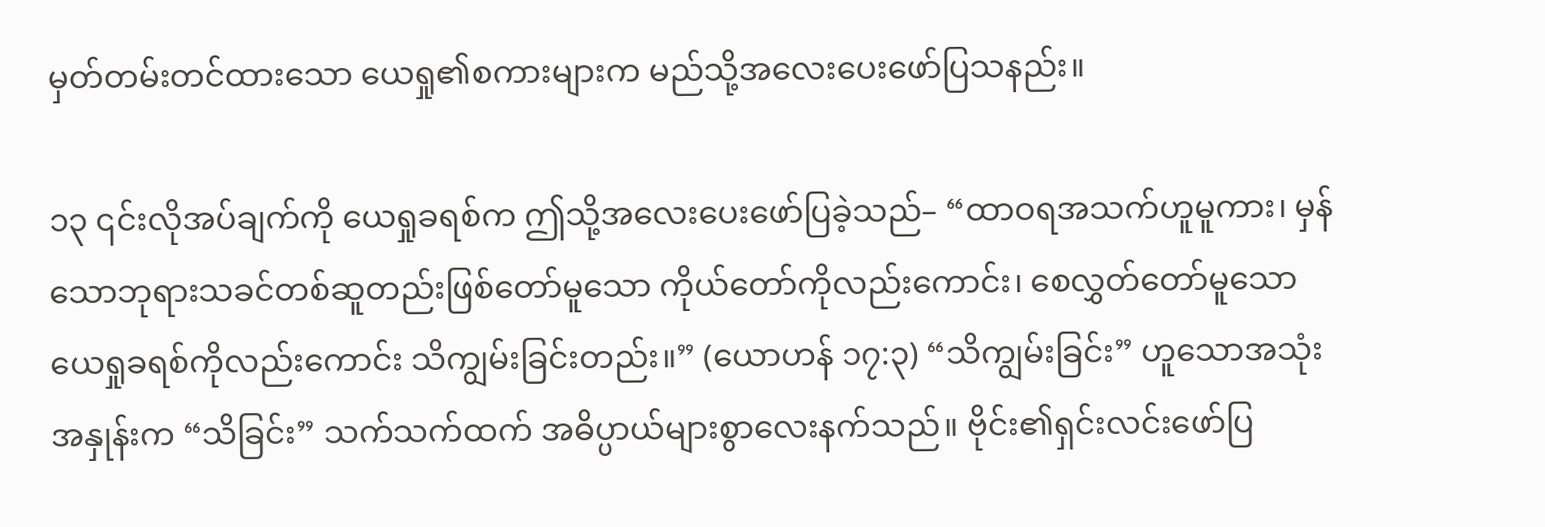မှတ်တမ်းတင်ထားသော ယေရှု၏စကားများက မည်သို့အလေးပေးဖော်ပြသနည်း။

၁၃ ၎င်းလိုအပ်ချက်ကို ယေရှုခရစ်က ဤသို့အလေးပေးဖော်ပြခဲ့သည်– “ထာဝရအသက်ဟူမူကား၊ မှန်သောဘုရားသခင်တစ်ဆူတည်းဖြစ်တော်မူသော ကိုယ်တော်ကိုလည်းကောင်း၊ စေလွှတ်တော်မူသော ယေရှုခရစ်ကိုလည်းကောင်း သိကျွမ်းခြင်းတည်း။” (ယောဟန် ၁၇:၃) “သိကျွမ်းခြင်း” ဟူသောအသုံးအနှုန်းက “သိခြင်း” သက်သက်ထက် အဓိပ္ပာယ်များစွာလေးနက်သည်။ ဗိုင်း၏ရှင်းလင်းဖော်ပြ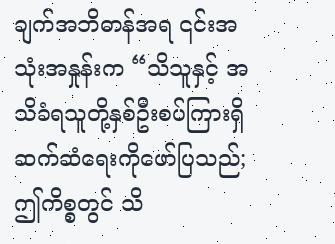ချက်အဘိဓာန်အရ ၎င်းအသုံးအနှုန်းက “သိသူနှင့် အသိခံရသူတို့နှစ်ဦးစပ်ကြားရှိ ဆက်ဆံရေးကိုဖော်ပြသည်; ဤကိစ္စတွင် သိ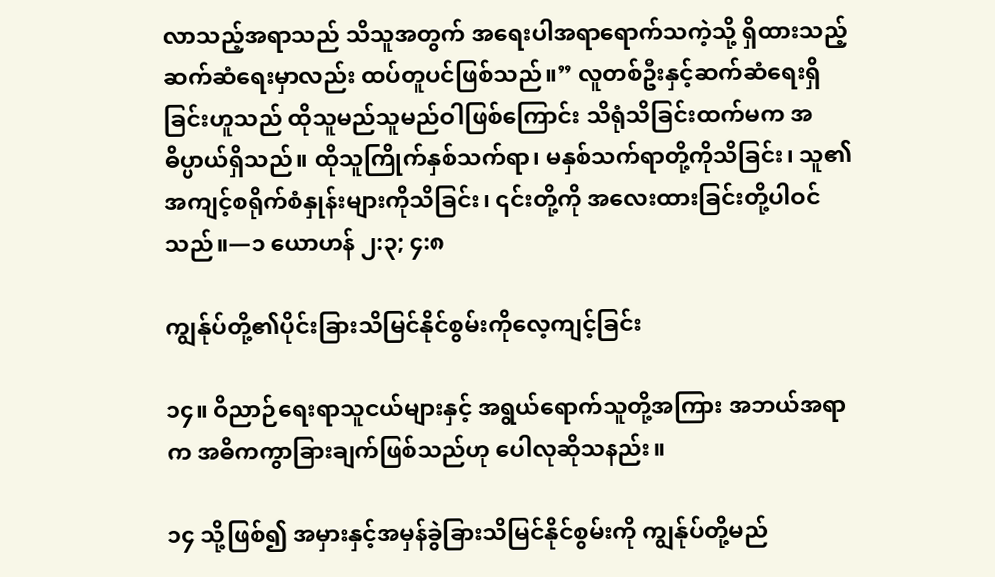လာသည့်အရာသည် သိသူအတွက် အရေးပါအရာရောက်သကဲ့သို့ ရှိထားသည့်ဆက်ဆံရေးမှာလည်း ထပ်တူပင်ဖြစ်သည်။” လူတစ်ဦးနှင့်ဆက်ဆံရေးရှိခြင်းဟူသည် ထိုသူမည်သူမည်ဝါဖြစ်ကြောင်း သိရုံသိခြင်းထက်မက အဓိပ္ပာယ်ရှိသည်။ ထိုသူကြိုက်နှစ်သက်ရာ၊ မနှစ်သက်ရာတို့ကိုသိခြင်း၊ သူ၏အကျင့်စရိုက်စံနှုန်းများကိုသိခြင်း၊ ၎င်းတို့ကို အလေးထားခြင်းတို့ပါဝင်သည်။—၁ ယောဟန် ၂:၃; ၄:၈

ကျွန်ုပ်တို့၏ပိုင်းခြားသိမြင်နိုင်စွမ်းကိုလေ့ကျင့်ခြင်း

၁၄။ ဝိညာဉ်ရေးရာသူငယ်များနှင့် အရွယ်ရောက်သူတို့အကြား အဘယ်အရာက အဓိကကွာခြားချက်ဖြစ်သည်ဟု ပေါလုဆိုသနည်း။

၁၄ သို့ဖြစ်၍ အမှားနှင့်အမှန်ခွဲခြားသိမြင်နိုင်စွမ်းကို ကျွန်ုပ်တို့မည်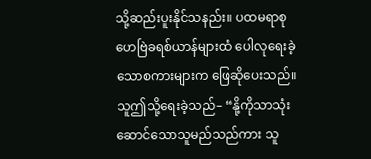သို့ဆည်းပူးနိုင်သနည်း။ ပထမရာစု ဟေဗြဲခရစ်ယာန်များထံ ပေါလုရေးခဲ့သောစကားများက ဖြေဆိုပေးသည်။ သူဤသို့ရေးခဲ့သည်– “နို့ကိုသာသုံးဆောင်သောသူမည်သည်ကား သူ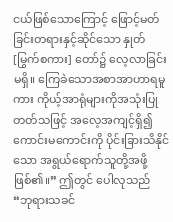ငယ်ဖြစ်သောကြောင့် ဖြောင့်မတ်ခြင်းတရားနှင့်ဆိုင်သော နှုတ် [မြွက်စကား] တော်၌ လေ့လာခြင်းမရှိ။ ကြေခဲသောအစာအာဟာရမူကား ကိုယ့်အာရုံများကိုအသုံးပြုတတ်သဖြင့် အလေ့အကျင့်ရှိ၍ ကောင်းမကောင်းကို ပိုင်းခြားသိနိုင်သော အရွယ်ရောက်သူတို့အဖို့ဖြစ်၏။” ဤတွင် ပေါလုသည် “ဘုရားသခင်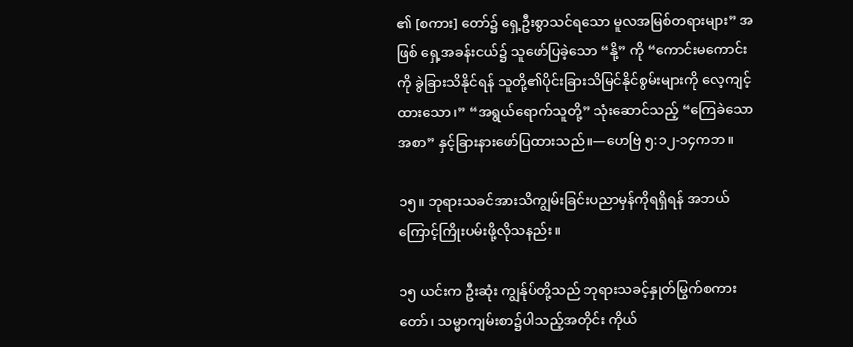၏ [စကား] တော်၌ ရှေ့ဦးစွာသင်ရသော မူလအမြစ်တရားများ” အဖြစ် ရှေ့အခန်းငယ်၌ သူဖော်ပြခဲ့သော “နို့” ကို “ကောင်းမကောင်းကို ခွဲခြားသိနိုင်ရန် သူတို့၏ပိုင်းခြားသိမြင်နိုင်စွမ်းများကို လေ့ကျင့်ထားသော၊” “အရွယ်ရောက်သူတို့” သုံးဆောင်သည့် “ကြေခဲသောအစာ” နှင့်ခြားနားဖော်ပြထားသည်။—ဟေဗြဲ ၅:၁၂-၁၄ကဘ။

၁၅။ ဘုရားသခင်အားသိကျွမ်းခြင်းပညာမှန်ကိုရရှိရန် အဘယ်ကြောင့်ကြိုးပမ်းဖို့လိုသနည်း။

၁၅ ယင်းက ဦးဆုံး ကျွန်ုပ်တို့သည် ဘုရားသခင့်နှုတ်မြွက်စကားတော်၊ သမ္မာကျမ်းစာ၌ပါသည့်အတိုင်း ကိုယ်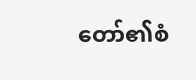တော်၏စံ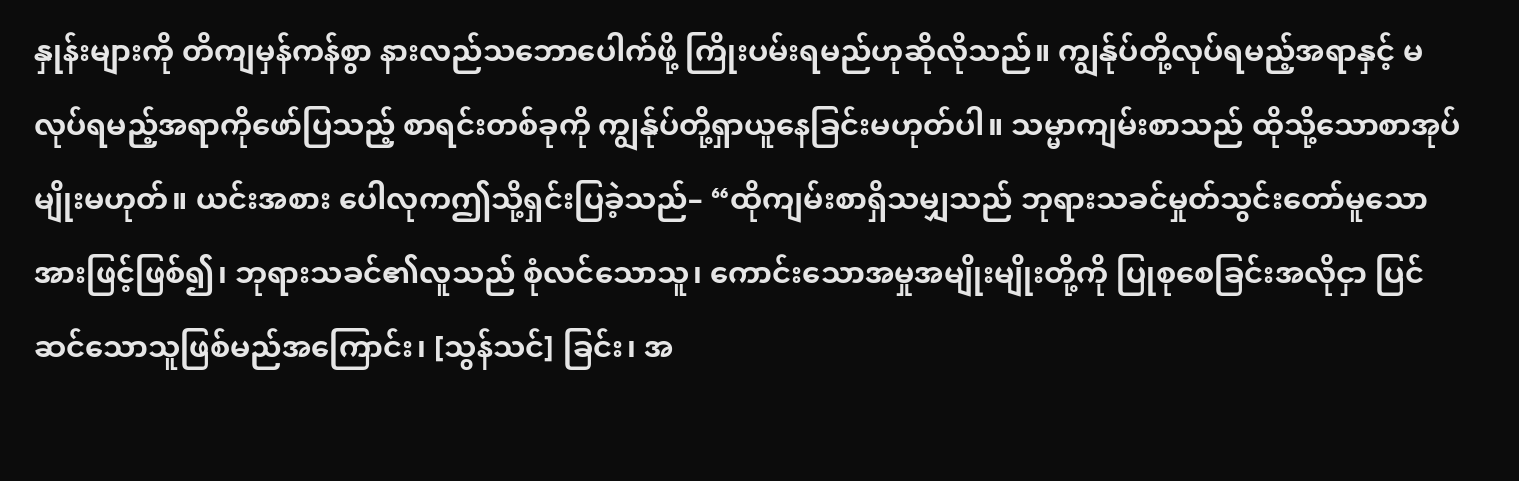နှုန်းများကို တိကျမှန်ကန်စွာ နားလည်သဘောပေါက်ဖို့ ကြိုးပမ်းရမည်ဟုဆိုလိုသည်။ ကျွန်ုပ်တို့လုပ်ရမည့်အရာနှင့် မလုပ်ရမည့်အရာကိုဖော်ပြသည့် စာရင်းတစ်ခုကို ကျွန်ုပ်တို့ရှာယူနေခြင်းမဟုတ်ပါ။ သမ္မာကျမ်းစာသည် ထိုသို့သောစာအုပ်မျိုးမဟုတ်။ ယင်းအစား ပေါလုကဤသို့ရှင်းပြခဲ့သည်– “ထိုကျမ်းစာရှိသမျှသည် ဘုရားသခင်မှုတ်သွင်းတော်မူသောအားဖြင့်ဖြစ်၍၊ ဘုရားသခင်၏လူသည် စုံလင်သောသူ၊ ကောင်းသောအမှုအမျိုးမျိုးတို့ကို ပြုစုစေခြင်းအလိုငှာ ပြင်ဆင်သောသူဖြစ်မည်အကြောင်း၊ [သွန်သင်] ခြင်း၊ အ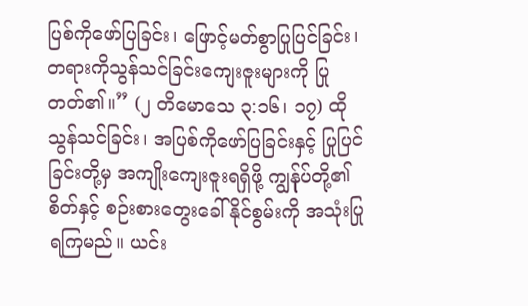ပြစ်ကိုဖော်ပြခြင်း၊ ဖြောင့်မတ်စွာပြုပြင်ခြင်း၊ တရားကိုသွန်သင်ခြင်းကျေးဇူးများကို ပြုတတ်၏။” (၂ တိမောသေ ၃:၁၆၊ ၁၇) ထိုသွန်သင်ခြင်း၊ အပြစ်ကိုဖော်ပြခြင်းနှင့် ပြုပြင်ခြင်းတို့မှ အကျိုးကျေးဇူးရရှိဖို့ ကျွန်ုပ်တို့၏စိတ်နှင့် စဉ်းစားတွေးခေါ်နိုင်စွမ်းကို အသုံးပြုရကြမည်။ ယင်း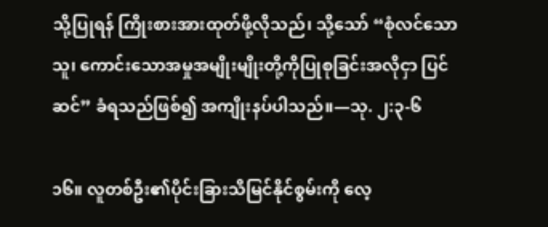သို့ပြုရန် ကြိုးစားအားထုတ်ဖို့လိုသည်၊ သို့သော် “စုံလင်သောသူ၊ ကောင်းသောအမှုအမျိုးမျိုးတို့ကိုပြုစုခြင်းအလိုငှာ ပြင်ဆင်” ခံရသည်ဖြစ်၍ အကျိုးနပ်ပါသည်။—သု. ၂:၃-၆

၁၆။ လူတစ်ဦး၏ပိုင်းခြားသိမြင်နိုင်စွမ်းကို လေ့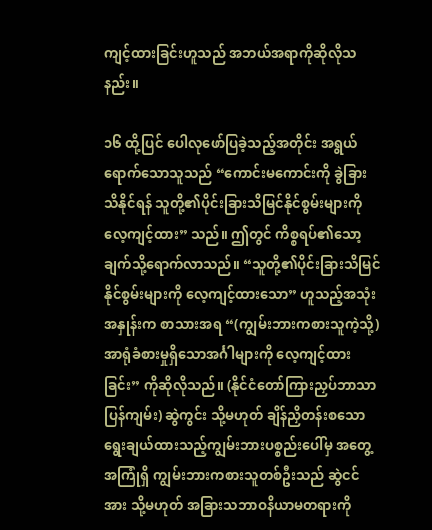ကျင့်ထားခြင်းဟူသည် အဘယ်အရာကိုဆိုလိုသနည်း။

၁၆ ထို့ပြင် ပေါလုဖော်ပြခဲ့သည့်အတိုင်း အရွယ်ရောက်သောသူသည် “ကောင်းမကောင်းကို ခွဲခြားသိနိုင်ရန် သူတို့၏ပိုင်းခြားသိမြင်နိုင်စွမ်းများကို လေ့ကျင့်ထား” သည်။ ဤတွင် ကိစ္စရပ်၏သော့ချက်သို့ရောက်လာသည်။ “သူတို့၏ပိုင်းခြားသိမြင်နိုင်စွမ်းများကို လေ့ကျင့်ထားသော” ဟူသည့်အသုံးအနှုန်းက စာသားအရ “(ကျွမ်းဘားကစားသူကဲ့သို့) အာရုံခံစားမှုရှိသောအင်္ဂါများကို လေ့ကျင့်ထားခြင်း” ကိုဆိုလိုသည်။ (နိုင်ငံတော်ကြားညှပ်ဘာသာပြန်ကျမ်း) ဆွဲကွင်း သို့မဟုတ် ချိန်ညှိတန်းစသော ရွေးချယ်ထားသည့်ကျွမ်းဘားပစ္စည်းပေါ်မှ အတွေ့အကြုံရှိ ကျွမ်းဘားကစားသူတစ်ဦးသည် ဆွဲငင်အား သို့မဟုတ် အခြားသဘာဝနိယာမတရားကို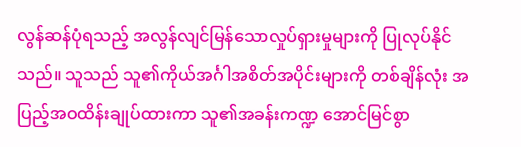လွန်ဆန်ပုံရသည့် အလွန်လျင်မြန်သောလှုပ်ရှားမှုများကို ပြုလုပ်နိုင်သည်။ သူသည် သူ၏ကိုယ်အင်္ဂါအစိတ်အပိုင်းများကို တစ်ချိန်လုံး အပြည့်အဝထိန်းချုပ်ထားကာ သူ၏အခန်းကဏ္ဍ အောင်မြင်စွာ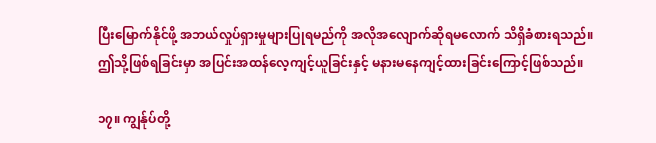ပြီးမြောက်နိုင်ဖို့ အဘယ်လှုပ်ရှားမှုများပြုရမည်ကို အလိုအလျောက်ဆိုရမလောက် သိရှိခံစားရသည်။ ဤသို့ဖြစ်ရခြင်းမှာ အပြင်းအထန်လေ့ကျင့်ယူခြင်းနှင့် မနားမနေကျင့်ထားခြင်းကြောင့်ဖြစ်သည်။

၁၇။ ကျွန်ုပ်တို့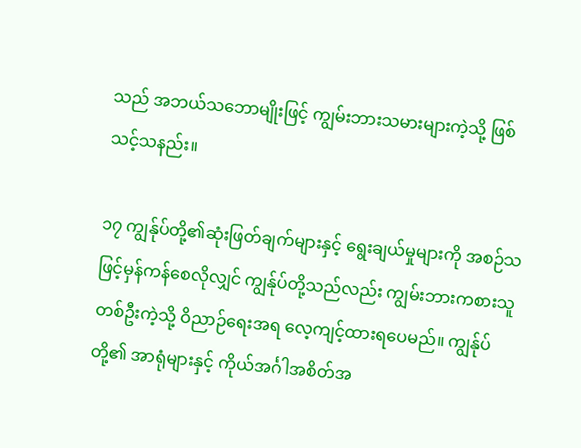သည် အဘယ်သဘောမျိုးဖြင့် ကျွမ်းဘားသမားများကဲ့သို့ ဖြစ်သင့်သနည်း။

၁၇ ကျွန်ုပ်တို့၏ဆုံးဖြတ်ချက်များနှင့် ရွေးချယ်မှုများကို အစဉ်သဖြင့်မှန်ကန်စေလိုလျှင် ကျွန်ုပ်တို့သည်လည်း ကျွမ်းဘားကစားသူတစ်ဦးကဲ့သို့ ဝိညာဉ်ရေးအရ လေ့ကျင့်ထားရပေမည်။ ကျွန်ုပ်တို့၏ အာရုံများနှင့် ကိုယ်အင်္ဂါအစိတ်အ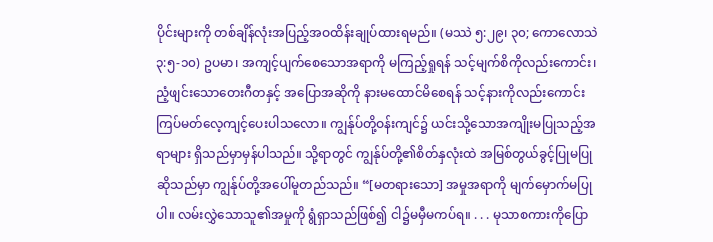ပိုင်းများကို တစ်ချိန်လုံးအပြည့်အဝထိန်းချုပ်ထားရမည်။ (မဿဲ ၅:၂၉၊ ၃၀; ကောလောသဲ ၃:၅-၁၀) ဥပမာ၊ အကျင့်ပျက်စေသောအရာကို မကြည့်ရှုရန် သင့်မျက်စိကိုလည်းကောင်း၊ ညံ့ဖျင်းသောတေးဂီတနှင့် အပြောအဆိုကို နားမထောင်မိစေရန် သင့်နားကိုလည်းကောင်း ကြပ်မတ်လေ့ကျင့်ပေးပါသလော။ ကျွန်ုပ်တို့ဝန်းကျင်၌ ယင်းသို့သောအကျိုးမပြုသည့်အရာများ ရှိသည်မှာမှန်ပါသည်။ သို့ရာတွင် ကျွန်ုပ်တို့၏စိတ်နှလုံးထဲ အမြစ်တွယ်ခွင့်ပြုမပြုဆိုသည်မှာ ကျွန်ုပ်တို့အပေါ်မူတည်သည်။ “[မတရားသော] အမှုအရာကို မျက်မှောက်မပြုပါ။ လမ်းလွှဲသောသူ၏အမှုကို ရွံရှာသည်ဖြစ်၍ ငါ၌မမှီမကပ်ရ။ . . . မုသာစကားကိုပြော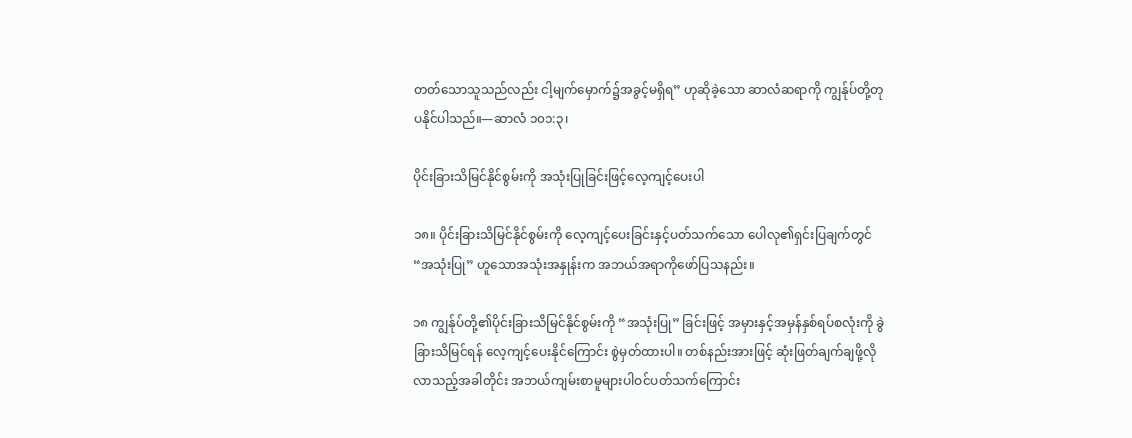တတ်သောသူသည်လည်း ငါ့မျက်မှောက်၌အခွင့်မရှိရ” ဟုဆိုခဲ့သော ဆာလံဆရာကို ကျွန်ုပ်တို့တုပနိုင်ပါသည်။—ဆာလံ ၁၀၁:၃၊

ပိုင်းခြားသိမြင်နိုင်စွမ်းကို အသုံးပြုခြင်းဖြင့်လေ့ကျင့်ပေးပါ

၁၈။ ပိုင်းခြားသိမြင်နိုင်စွမ်းကို လေ့ကျင့်ပေးခြင်းနှင့်ပတ်သက်သော ပေါလု၏ရှင်းပြချက်တွင် “အသုံးပြု” ဟူသောအသုံးအနှုန်းက အဘယ်အရာကိုဖော်ပြသနည်း။

၁၈ ကျွန်ုပ်တို့၏ပိုင်းခြားသိမြင်နိုင်စွမ်းကို “အသုံးပြု” ခြင်းဖြင့် အမှားနှင့်အမှန်နှစ်ရပ်စလုံးကို ခွဲခြားသိမြင်ရန် လေ့ကျင့်ပေးနိုင်ကြောင်း စွဲမှတ်ထားပါ။ တစ်နည်းအားဖြင့် ဆုံးဖြတ်ချက်ချဖို့လိုလာသည့်အခါတိုင်း အဘယ်ကျမ်းစာမူများပါဝင်ပတ်သက်ကြောင်း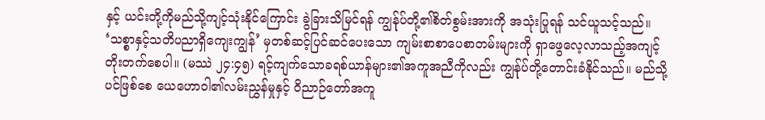နှင့် ယင်းတို့ကိုမည်သို့ကျင့်သုံးနိုင်ကြောင်း ခွဲခြားသိမြင်ရန် ကျွန်ုပ်တို့၏စိတ်စွမ်းအားကို အသုံးပြုရန် သင်ယူသင့်သည်။ ‘သစ္စာနှင့်သတိပညာရှိကျေးကျွန်’ မှတစ်ဆင့်ပြင်ဆင်ပေးသော ကျမ်းစာစာပေစာတမ်းများကို ရှာဖွေလေ့လာသည့်အကျင့် တိုးတက်စေပါ။ (မဿဲ ၂၄:၄၅) ရင့်ကျက်သောခရစ်ယာန်များ၏အကူအညီကိုလည်း ကျွန်ုပ်တို့တောင်းခံနိုင်သည်။ မည်သို့ပင်ဖြစ်စေ ယေဟောဝါ၏လမ်းညွှန်မှုနှင့် ဝိညာဉ်တော်အကူ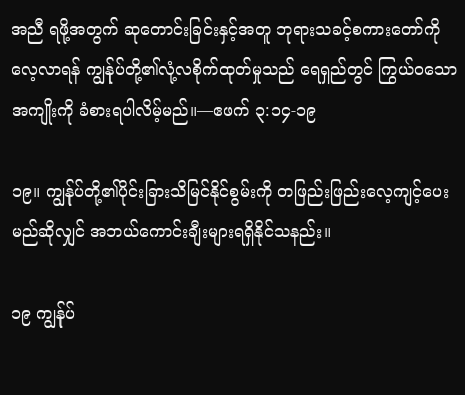အညီ ရဖို့အတွက် ဆုတောင်းခြင်းနှင့်အတူ ဘုရားသခင့်စကားတော်ကို လေ့လာရန် ကျွန်ုပ်တို့၏လုံ့လစိုက်ထုတ်မှုသည် ရေရှည်တွင် ကြွယ်ဝသောအကျိုးကို ခံစားရပါလိမ့်မည်။—ဧဖက် ၃:၁၄-၁၉

၁၉။ ကျွန်ုပ်တို့၏ပိုင်းခြားသိမြင်နိုင်စွမ်းကို တဖြည်းဖြည်းလေ့ကျင့်ပေးမည်ဆိုလျှင် အဘယ်ကောင်းချီးများရရှိနိုင်သနည်း။

၁၉ ကျွန်ုပ်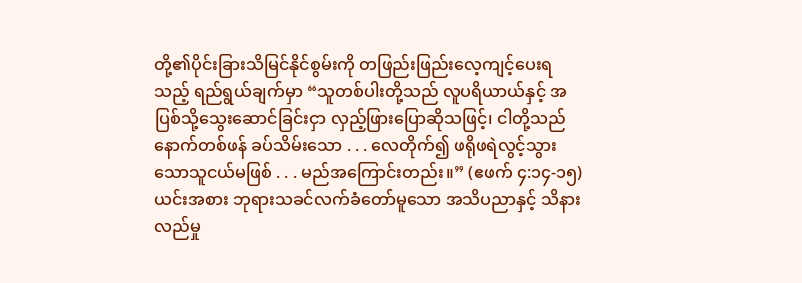တို့၏ပိုင်းခြားသိမြင်နိုင်စွမ်းကို တဖြည်းဖြည်းလေ့ကျင့်ပေးရသည့် ရည်ရွယ်ချက်မှာ “သူတစ်ပါးတို့သည် လူပရိယာယ်နှင့် အပြစ်သို့သွေးဆောင်ခြင်းငှာ လှည့်ဖြားပြောဆိုသဖြင့်၊ ငါတို့သည် နောက်တစ်ဖန် ခပ်သိမ်းသော . . . လေတိုက်၍ ဖရိုဖရဲလွင့်သွားသောသူငယ်မဖြစ် . . . မည်အကြောင်းတည်း။” (ဧဖက် ၄:၁၄-၁၅) ယင်းအစား ဘုရားသခင်လက်ခံတော်မူသော အသိပညာနှင့် သိနားလည်မှု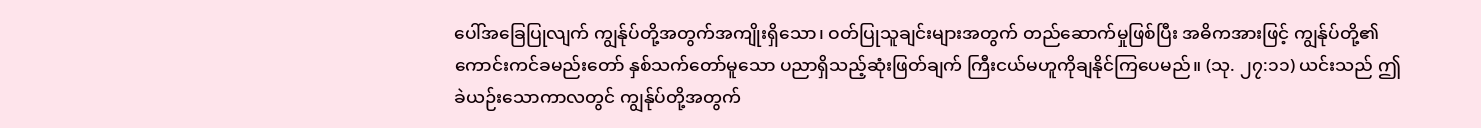ပေါ်အခြေပြုလျက် ကျွန်ုပ်တို့အတွက်အကျိုးရှိသော၊ ဝတ်ပြုသူချင်းများအတွက် တည်ဆောက်မှုဖြစ်ပြီး အဓိကအားဖြင့် ကျွန်ုပ်တို့၏ကောင်းကင်ခမည်းတော် နှစ်သက်တော်မူသော ပညာရှိသည့်ဆုံးဖြတ်ချက် ကြီးငယ်မဟူကိုချနိုင်ကြပေမည်။ (သု. ၂၇:၁၁) ယင်းသည် ဤခဲယဉ်းသောကာလတွင် ကျွန်ုပ်တို့အတွက်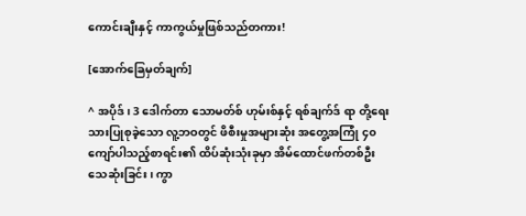ကောင်းချီးနှင့် ကာကွယ်မှုဖြစ်သည်တကား!

[အောက်ခြေမှတ်ချက်]

^ အပိုဒ်၊ 3 ဒေါက်တာ သောမတ်စ် ဟုမ်းစ်နှင့် ရစ်ချက်ဒ် ရာ တို့ရေးသားပြုစုခဲ့သော လူ့ဘဝတွင် ဖိစီးမှုအများဆုံး အတွေ့အကြုံ ၄၀ ကျော်ပါသည့်စာရင်း၏ ထိပ်ဆုံးသုံးခုမှာ အိမ်ထောင်ဖက်တစ်ဦးသေဆုံးခြင်း၊ ကွာ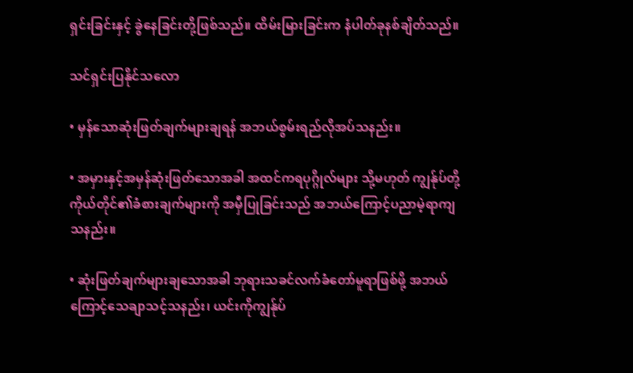ရှင်းခြင်းနှင့် ခွဲနေခြင်းတို့ဖြစ်သည်။ ထိမ်းမြားခြင်းက နံပါတ်ခုနစ်ချိတ်သည်။

သင်ရှင်းပြနိုင်သလော

• မှန်သောဆုံးဖြတ်ချက်များချရန် အဘယ်စွမ်းရည်လိုအပ်သနည်း။

• အမှားနှင့်အမှန်ဆုံးဖြတ်သောအခါ အထင်ကရပုဂ္ဂိုလ်များ သို့မဟုတ် ကျွန်ုပ်တို့ကိုယ်တိုင်၏ခံစားချက်များကို အမှီပြုခြင်းသည် အဘယ်ကြောင့်ပညာမဲ့ရာကျသနည်း။

• ဆုံးဖြတ်ချက်များချသောအခါ ဘုရားသခင်လက်ခံတော်မူရာဖြစ်ဖို့ အဘယ်ကြောင့်သေချာသင့်သနည်း၊ ယင်းကိုကျွန်ုပ်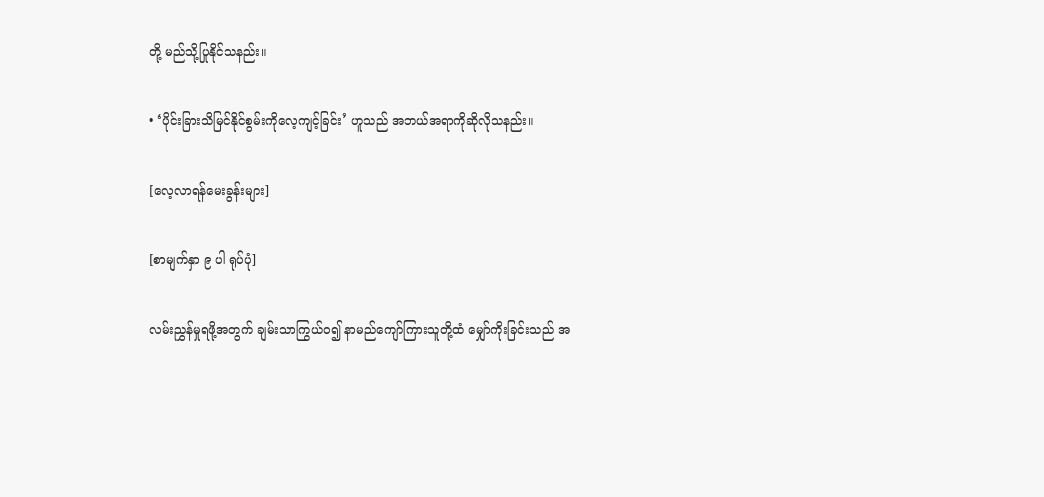တို့ မည်သို့ပြုနိုင်သနည်း။

• ‘ပိုင်းခြားသိမြင်နိုင်စွမ်းကိုလေ့ကျင့်ခြင်း’ ဟူသည် အဘယ်အရာကိုဆိုလိုသနည်း။

[လေ့လာရန်မေးခွန်းများ]

[စာမျက်နှာ ၉ ပါ ရုပ်ပုံ]

လမ်းညွှန်မှုရဖို့အတွက် ချမ်းသာကြွယ်ဝ၍ နာမည်ကျော်ကြားသူတို့ထံ မျှော်ကိုးခြင်းသည် အ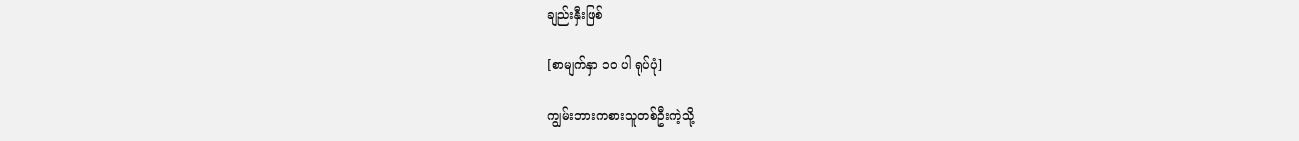ချည်းနှီးဖြစ်

[စာမျက်နှာ ၁၀ ပါ ရုပ်ပုံ]

ကျွမ်းဘားကစားသူတစ်ဦးကဲ့သို့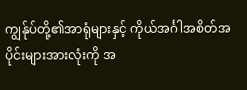ကျွန်ုပ်တို့၏အာရုံများနှင့် ကိုယ်အင်္ဂါအစိတ်အပိုင်းများအားလုံးကို အ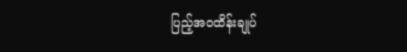ပြည့်အဝထိန်းချုပ်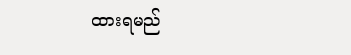ထားရမည်